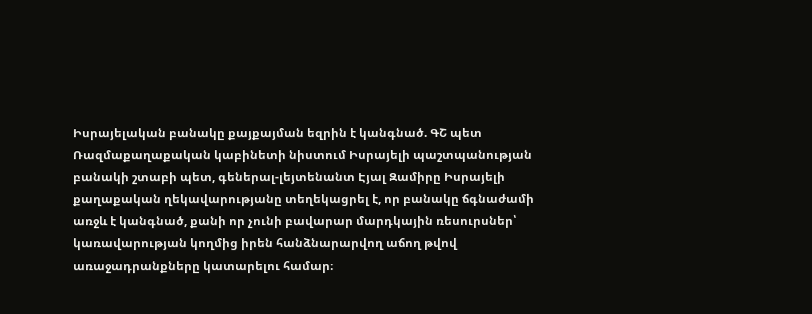Իսրայելական բանակը քայքայման եզրին է կանգնած. ԳՇ պետ
Ռազմաքաղաքական կաբինետի նիստում Իսրայելի պաշտպանության բանակի շտաբի պետ, գեներալ-լեյտենանտ Էյալ Զամիրը Իսրայելի քաղաքական ղեկավարությանը տեղեկացրել է, որ բանակը ճգնաժամի առջև է կանգնած, քանի որ չունի բավարար մարդկային ռեսուրսներ՝ կառավարության կողմից իրեն հանձնարարվող աճող թվով առաջադրանքները կատարելու համար։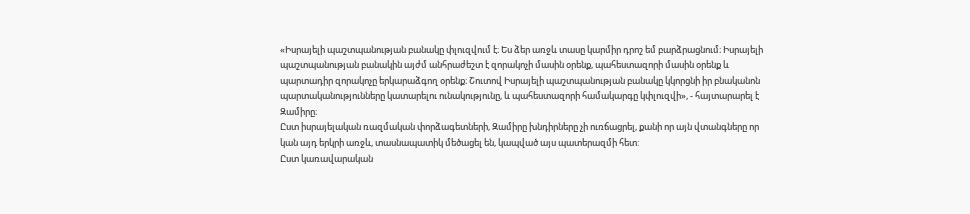«Իսրայելի պաշտպանության բանակը փլուզվում է։ Ես ձեր առջև տասը կարմիր դրոշ եմ բարձրացնում։ Իսրայելի պաշտպանության բանակին այժմ անհրաժեշտ է զորակոչի մասին օրենք, պահեստազորի մասին օրենք և պարտադիր զորակոչը երկարաձգող օրենք։ Շուտով Իսրայելի պաշտպանության բանակը կկորցնի իր բնականոն պարտականությունները կատարելու ունակությունը, և պահեստազորի համակարգը կփլուզվի», - հայտարարել է Զամիրը։
Ըստ իսրայելական ռազմական փորձագետների, Զամիրը խնդիրները չի ուռճացրել, քանի որ այն վտանգները որ կան այդ երկրի առջև, տասնապատիկ մեծացել են, կապված այս պատերազմի հետ:
Ըստ կառավարական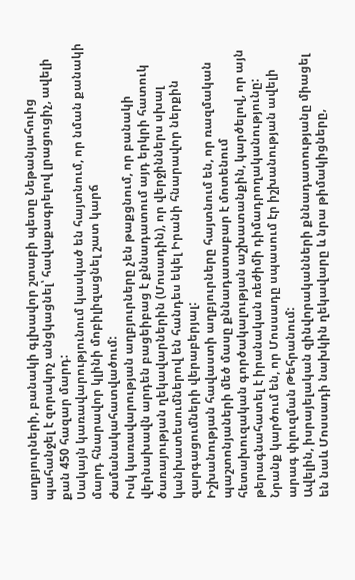աղբյուրների, բանակի գլխավոր շտաբի պետը Նեթանյահուից պահանջել է զորակոչ անցկացնել՝ հավաքագրելով լրացուցիչ, ավելի քան 450 հազար մարդ:
Սակայն կառավարությունում կասկած են հայտնում, որ նման քանակի մարդ հնարավոր կլինի մոբիլիզացնել շատ կարճ ժամանակահատվածում:
Իսկ կառավարության աղբյուրները չեն թաքցնում, որ բանակի վերնախավն արդեն բացեիբաց է քննադատում այդ երկրի հատուկ ծառայության ղեկավարներին (Մոսադին), որ վերջիններս սխալ կանխատեսումներով են հանդես եկել Իրանի հնարավոր ներքին զարգացումների վերաբերյալ:
Իշխանության հավաստի աղբյուրները հայտնում են, որ ռազմական պաշտոնյաների մեծ մասը քննադատաբար է մոտենում հետախուզական գործակալության աշխատանքին, կարծելով, որ այն թերագնահատել է իրանական ռեժիմի դիմադրողականությունը: Նրանք կարծում են, որ Մոսսադը սպասում էր իշխանության ավելի արագ փլուզման Թեհրանում:
Ավելին, իսրայելական զինվորականների քննադատությանը միացել են նաև Մոսսադի նախկին ղեկավարը և նրա թիմակիցները,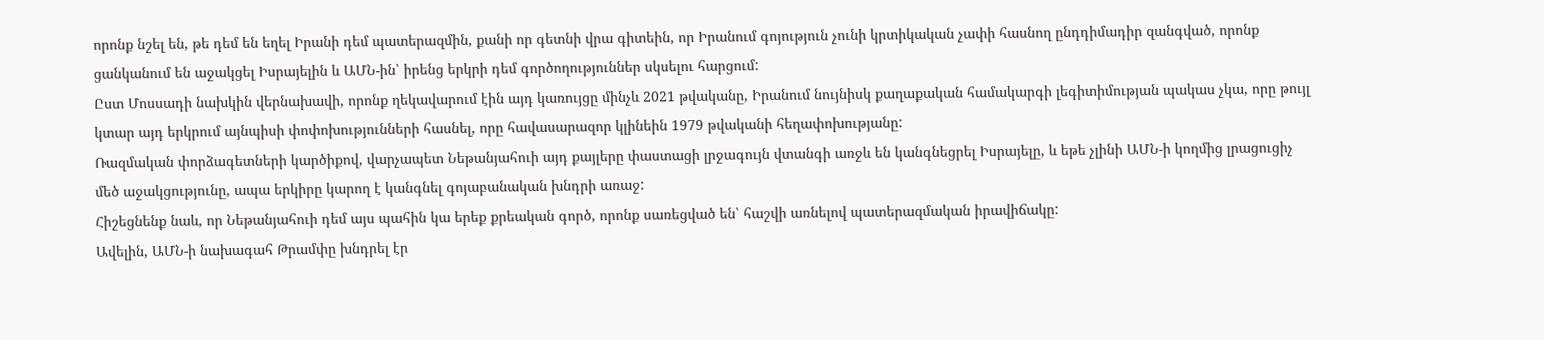որոնք նշել են, թե դեմ են եղել Իրանի դեմ պատերազմին, քանի որ գետնի վրա գիտեին, որ Իրանում գոյություն չունի կրտիկական չափի հասնող ընդդիմադիր զանգված, որոնք ցանկանում են աջակցել Իսրայելին և ԱՄՆ-ին՝ իրենց երկրի դեմ գործողություններ սկսելու հարցում:
Ըստ Մոսսադի նախկին վերնախավի, որոնք ղեկավարում էին այդ կառույցը մինչև 2021 թվականը, Իրանում նույնիսկ քաղաքական համակարգի լեգիտիմության պակաս չկա, որը թույլ կտար այդ երկրում այնպիսի փոփոխությունների հասնել, որը հավասարազոր կլինեին 1979 թվականի հեղափոխությանը:
Ռազմական փորձագետների կարծիքով, վարչապետ Նեթանյահուի այդ քայլերը փաստացի լրջագույն վտանգի առջև են կանգնեցրել Իսրայելը, և եթե չլինի ԱՄՆ-ի կողմից լրացուցիչ մեծ աջակցությունը, ապա երկիրը կարող է կանգնել գոյաբանական խնդրի առաջ:
Հիշեցնենք նաև, որ Նեթանյահուի դեմ այս պահին կա երեք քրեական գործ, որոնք սառեցված են՝ հաշվի առնելով պատերազմական իրավիճակը:
Ավելին, ԱՄՆ-ի նախագահ Թրամփը խնդրել էր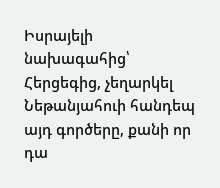Իսրայելի նախագահից՝ Հերցեգից, չեղարկել Նեթանյահուի հանդեպ այդ գործերը, քանի որ դա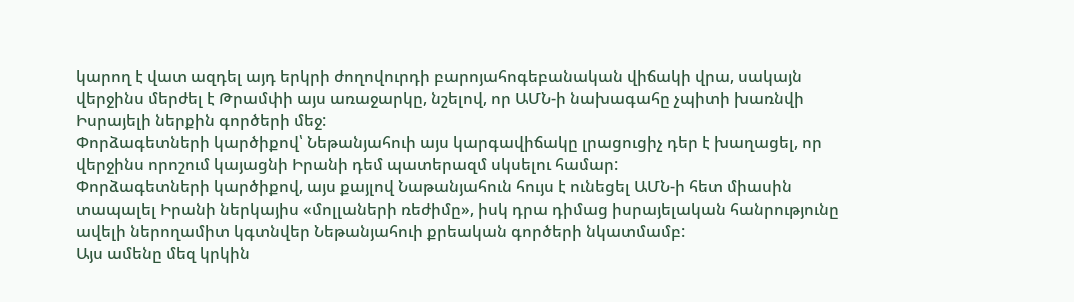կարող է վատ ազդել այդ երկրի ժողովուրդի բարոյահոգեբանական վիճակի վրա, սակայն վերջինս մերժել է Թրամփի այս առաջարկը, նշելով, որ ԱՄՆ-ի նախագահը չպիտի խառնվի Իսրայելի ներքին գործերի մեջ:
Փորձագետների կարծիքով՝ Նեթանյահուի այս կարգավիճակը լրացուցիչ դեր է խաղացել, որ վերջինս որոշում կայացնի Իրանի դեմ պատերազմ սկսելու համար:
Փորձագետների կարծիքով, այս քայլով Նաթանյահուն հույս է ունեցել ԱՄՆ-ի հետ միասին տապալել Իրանի ներկայիս «մոլլաների ռեժիմը», իսկ դրա դիմաց իսրայելական հանրությունը ավելի ներողամիտ կգտնվեր Նեթանյահուի քրեական գործերի նկատմամբ:
Այս ամենը մեզ կրկին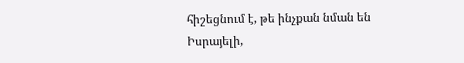հիշեցնում է, թե ինչքան նման են Իսրայելի,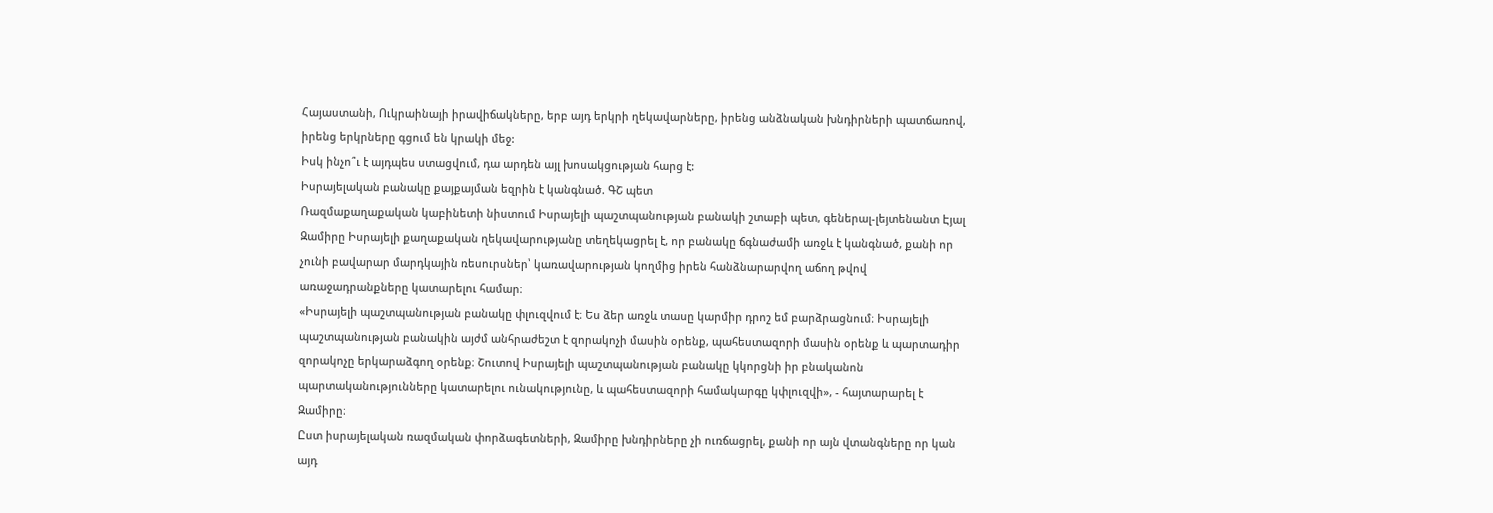Հայաստանի, Ուկրաինայի իրավիճակները, երբ այդ երկրի ղեկավարները, իրենց անձնական խնդիրների պատճառով, իրենց երկրները գցում են կրակի մեջ:
Իսկ ինչո՞ւ է այդպես ստացվում, դա արդեն այլ խոսակցության հարց է:
Իսրայելական բանակը քայքայման եզրին է կանգնած. ԳՇ պետ
Ռազմաքաղաքական կաբինետի նիստում Իսրայելի պաշտպանության բանակի շտաբի պետ, գեներալ-լեյտենանտ Էյալ Զամիրը Իսրայելի քաղաքական ղեկավարությանը տեղեկացրել է, որ բանակը ճգնաժամի առջև է կանգնած, քանի որ չունի բավարար մարդկային ռեսուրսներ՝ կառավարության կողմից իրեն հանձնարարվող աճող թվով առաջադրանքները կատարելու համար։
«Իսրայելի պաշտպանության բանակը փլուզվում է։ Ես ձեր առջև տասը կարմիր դրոշ եմ բարձրացնում։ Իսրայելի պաշտպանության բանակին այժմ անհրաժեշտ է զորակոչի մասին օրենք, պահեստազորի մասին օրենք և պարտադիր զորակոչը երկարաձգող օրենք։ Շուտով Իսրայելի պաշտպանության բանակը կկորցնի իր բնականոն պարտականությունները կատարելու ունակությունը, և պահեստազորի համակարգը կփլուզվի», - հայտարարել է Զամիրը։
Ըստ իսրայելական ռազմական փորձագետների, Զամիրը խնդիրները չի ուռճացրել, քանի որ այն վտանգները որ կան այդ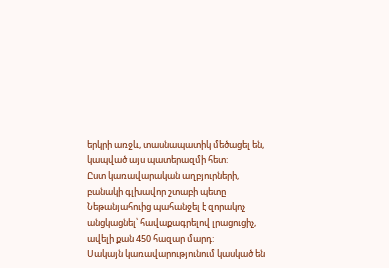երկրի առջև, տասնապատիկ մեծացել են, կապված այս պատերազմի հետ:
Ըստ կառավարական աղբյուրների, բանակի գլխավոր շտաբի պետը Նեթանյահուից պահանջել է զորակոչ անցկացնել՝ հավաքագրելով լրացուցիչ, ավելի քան 450 հազար մարդ:
Սակայն կառավարությունում կասկած են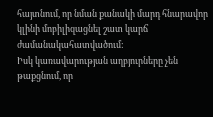հայտնում, որ նման քանակի մարդ հնարավոր կլինի մոբիլիզացնել շատ կարճ ժամանակահատվածում:
Իսկ կառավարության աղբյուրները չեն թաքցնում, որ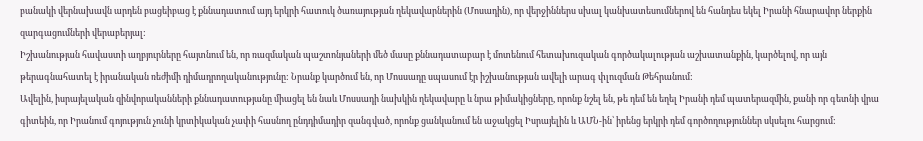բանակի վերնախավն արդեն բացեիբաց է քննադատում այդ երկրի հատուկ ծառայության ղեկավարներին (Մոսադին), որ վերջիններս սխալ կանխատեսումներով են հանդես եկել Իրանի հնարավոր ներքին զարգացումների վերաբերյալ:
Իշխանության հավաստի աղբյուրները հայտնում են, որ ռազմական պաշտոնյաների մեծ մասը քննադատաբար է մոտենում հետախուզական գործակալության աշխատանքին, կարծելով, որ այն թերագնահատել է իրանական ռեժիմի դիմադրողականությունը: Նրանք կարծում են, որ Մոսսադը սպասում էր իշխանության ավելի արագ փլուզման Թեհրանում:
Ավելին, իսրայելական զինվորականների քննադատությանը միացել են նաև Մոսսադի նախկին ղեկավարը և նրա թիմակիցները, որոնք նշել են, թե դեմ են եղել Իրանի դեմ պատերազմին, քանի որ գետնի վրա գիտեին, որ Իրանում գոյություն չունի կրտիկական չափի հասնող ընդդիմադիր զանգված, որոնք ցանկանում են աջակցել Իսրայելին և ԱՄՆ-ին՝ իրենց երկրի դեմ գործողություններ սկսելու հարցում: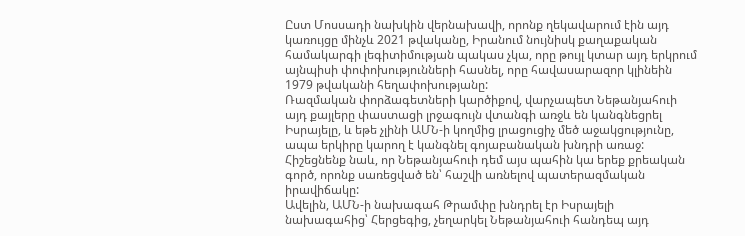Ըստ Մոսսադի նախկին վերնախավի, որոնք ղեկավարում էին այդ կառույցը մինչև 2021 թվականը, Իրանում նույնիսկ քաղաքական համակարգի լեգիտիմության պակաս չկա, որը թույլ կտար այդ երկրում այնպիսի փոփոխությունների հասնել, որը հավասարազոր կլինեին 1979 թվականի հեղափոխությանը:
Ռազմական փորձագետների կարծիքով, վարչապետ Նեթանյահուի այդ քայլերը փաստացի լրջագույն վտանգի առջև են կանգնեցրել Իսրայելը, և եթե չլինի ԱՄՆ-ի կողմից լրացուցիչ մեծ աջակցությունը, ապա երկիրը կարող է կանգնել գոյաբանական խնդրի առաջ:
Հիշեցնենք նաև, որ Նեթանյահուի դեմ այս պահին կա երեք քրեական գործ, որոնք սառեցված են՝ հաշվի առնելով պատերազմական իրավիճակը:
Ավելին, ԱՄՆ-ի նախագահ Թրամփը խնդրել էր Իսրայելի նախագահից՝ Հերցեգից, չեղարկել Նեթանյահուի հանդեպ այդ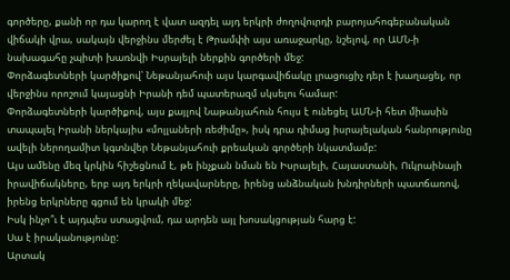գործերը, քանի որ դա կարող է վատ ազդել այդ երկրի ժողովուրդի բարոյահոգեբանական վիճակի վրա, սակայն վերջինս մերժել է Թրամփի այս առաջարկը, նշելով, որ ԱՄՆ-ի նախագահը չպիտի խառնվի Իսրայելի ներքին գործերի մեջ:
Փորձագետների կարծիքով՝ Նեթանյահուի այս կարգավիճակը լրացուցիչ դեր է խաղացել, որ վերջինս որոշում կայացնի Իրանի դեմ պատերազմ սկսելու համար:
Փորձագետների կարծիքով, այս քայլով Նաթանյահուն հույս է ունեցել ԱՄՆ-ի հետ միասին տապալել Իրանի ներկայիս «մոլլաների ռեժիմը», իսկ դրա դիմաց իսրայելական հանրությունը ավելի ներողամիտ կգտնվեր Նեթանյահուի քրեական գործերի նկատմամբ:
Այս ամենը մեզ կրկին հիշեցնում է, թե ինչքան նման են Իսրայելի, Հայաստանի, Ուկրաինայի իրավիճակները, երբ այդ երկրի ղեկավարները, իրենց անձնական խնդիրների պատճառով, իրենց երկրները գցում են կրակի մեջ:
Իսկ ինչո՞ւ է այդպես ստացվում, դա արդեն այլ խոսակցության հարց է:
Սա է իրականությունը:
Արտակ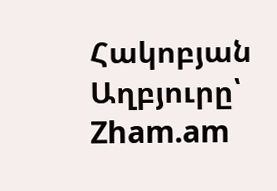Հակոբյան
Աղբյուրը՝ Zham.am